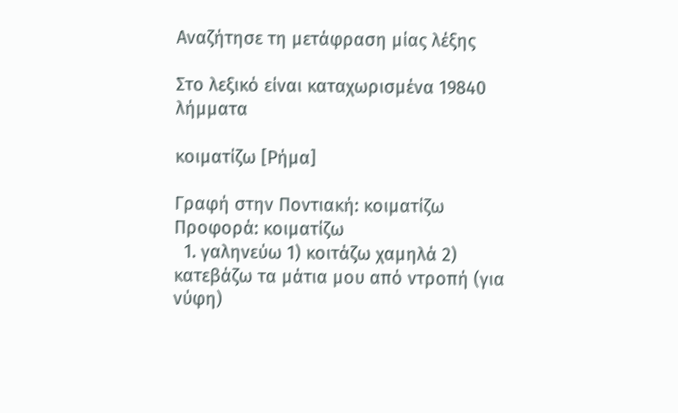Αναζήτησε τη μετάφραση μίας λέξης

Στο λεξικό είναι καταχωρισμένα 19840 λήμματα

κοιματίζω [Ρήμα]

Γραφή στην Ποντιακή: κοιματίζω Προφορά: κοιματίζω
  1. γαληνεύω 1) κοιτάζω χαμηλά 2) κατεβάζω τα μάτια μου από ντροπή (για νύφη)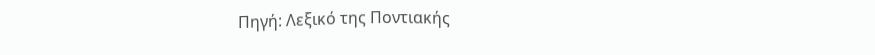Πηγή: Λεξικό της Ποντιακής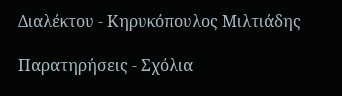Διαλέκτου - Κηρυκόπουλος Μιλτιάδης

Παρατηρήσεις - Σχόλια